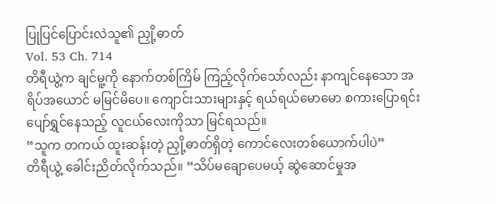ပြုပြင်ပြောင်းလဲသူ၏ ညှို့ဓာတ်
Vol. 53 Ch. 714
တိရီယွဲ့က ချင်မူ့ကို နောက်တစ်ကြိမ် ကြည့်လိုက်သော်လည်း နာကျင်နေသော အရိပ်အယောင် မမြင်မိပေ။ ကျောင်းသားများနှင့် ရယ်ရယ်မောမော စကားပြောရင်း ပျော်ရွှင်နေသည့် လူငယ်လေးကိုသာ မြင်ရသည်။
“သူက တကယ် ထူးဆန်းတဲ့ ညှို့ဓာတ်ရှိတဲ့ ကောင်လေးတစ်ယောက်ပါပဲ”
တိရီယွဲ့ ခေါင်းညိတ်လိုက်သည်။ “သိပ်မချောပေမယ့် ဆွဲဆောင်မှုအ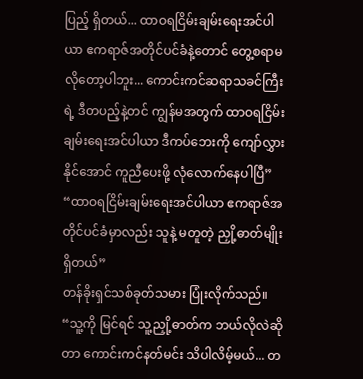ပြည့် ရှိတယ်... ထာဝရငြိမ်းချမ်းရေးအင်ပါယာ ဧကရာဇ်အတိုင်ပင်ခံနဲ့တောင် တွေ့စရာမလိုတော့ပါဘူး... ကောင်းကင်ဆရာသခင်ကြီးရဲ့ ဒီတပည့်နဲ့တင် ကျွန်မအတွက် ထာဝရငြိမ်းချမ်းရေးအင်ပါယာ ဒီကပ်ဘေးကို ကျော်လွှားနိုင်အောင် ကူညီပေးဖို့ လုံလောက်နေပါပြီ”
“ထာဝရငြိမ်းချမ်းရေးအင်ပါယာ ဧကရာဇ်အတိုင်ပင်ခံမှာလည်း သူနဲ့ မတူတဲ့ ညှို့ဓာတ်မျိုး ရှိတယ်”
တန်ခိုးရှင်သစ်ခုတ်သမား ပြုံးလိုက်သည်။ “သူ့ကို မြင်ရင် သူ့ညှို့ဓာတ်က ဘယ်လိုလဲဆိုတာ ကောင်းကင်နတ်မင်း သိပါလိမ့်မယ်... တ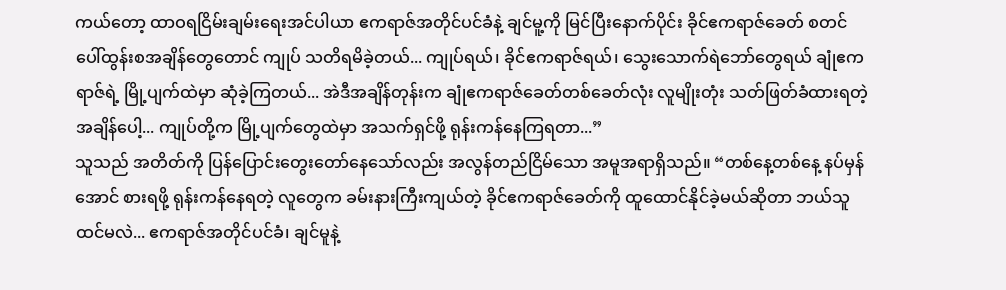ကယ်တော့ ထာဝရငြိမ်းချမ်းရေးအင်ပါယာ ဧကရာဇ်အတိုင်ပင်ခံနဲ့ ချင်မူ့ကို မြင်ပြီးနောက်ပိုင်း ခိုင်ဧကရာဇ်ခေတ် စတင်ပေါ်ထွန်းစအချိန်တွေတောင် ကျုပ် သတိရမိခဲ့တယ်... ကျုပ်ရယ်၊ ခိုင်ဧကရာဇ်ရယ်၊ သွေးသောက်ရဲဘော်တွေရယ် ချုံဧကရာဇ်ရဲ့ မြို့ပျက်ထဲမှာ ဆုံခဲ့ကြတယ်... အဲဒီအချိန်တုန်းက ချုံဧကရာဇ်ခေတ်တစ်ခေတ်လုံး လူမျိုးတုံး သတ်ဖြတ်ခံထားရတဲ့အချိန်ပေါ့... ကျုပ်တို့က မြို့ပျက်တွေထဲမှာ အသက်ရှင်ဖို့ ရုန်းကန်နေကြရတာ...”
သူသည် အတိတ်ကို ပြန်ပြောင်းတွေးတော်နေသော်လည်း အလွန်တည်ငြိမ်သော အမူအရာရှိသည်။ “တစ်နေ့တစ်နေ့ နပ်မှန်အောင် စားရဖို့ ရုန်းကန်နေရတဲ့ လူတွေက ခမ်းနားကြီးကျယ်တဲ့ ခိုင်ဧကရာဇ်ခေတ်ကို ထူထောင်နိုင်ခဲ့မယ်ဆိုတာ ဘယ်သူထင်မလဲ... ဧကရာဇ်အတိုင်ပင်ခံ၊ ချင်မူနဲ့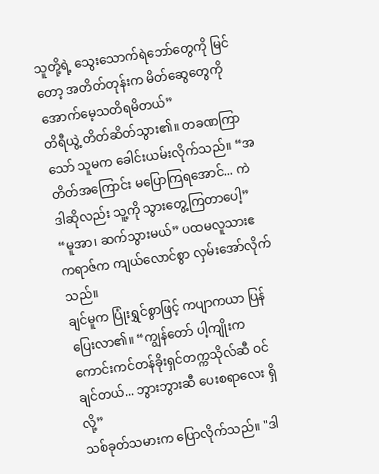သူတို့ရဲ့ သွေးသောက်ရဲဘော်တွေကို မြင်တော့ အတိတ်တုန်းက မိတ်ဆွေတွေကို အောက်မေ့သတိရမိတယ်”
တိရီယွဲ့ တိတ်ဆိတ်သွား၏။ တခဏကြာသော် သူမက ခေါင်းယမ်းလိုက်သည်။ “အတိတ်အကြောင်း မပြောကြရအောင်... ကဲ ဒါဆိုလည်း သူ့ကို သွားတွေ့ကြတာပေါ့”
“မူအာ၊ ဆက်သွားမယ်” ပထမလူသားဧကရာဇ်က ကျယ်လောင်စွာ လှမ်းအော်လိုက်သည်။
ချင်မူက ပြုံးရွှင်စွာဖြင့် ကပျာကယာ ပြန်ပြေးလာ၏။ “ကျွန်တော် ပါ့ကျိုးက ကောင်းကင်တန်ခိုးရှင်တက္ကသိုလ်ဆီ ဝင်ချင်တယ်... ဘွားဘွားဆီ ပေးစရာလေး ရှိလို့”
သစ်ခုတ်သမားက ပြောလိုက်သည်။ "ဒါ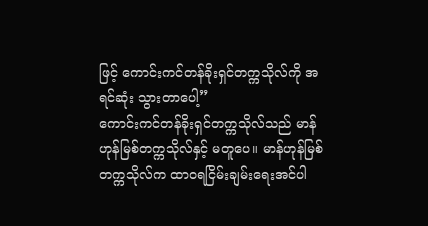ဖြင့် ကောင်းကင်တန်ခိုးရှင်တက္ကသိုလ်ကို အရင်ဆုံး သွားတာပေါ့”
ကောင်းကင်တန်ခိုးရှင်တက္ကသိုလ်သည် မာန်ဟုန်မြစ်တက္ကသိုလ်နှင့် မတူပေ။ မာန်ဟုန်မြစ်တက္ကသိုလ်က ထာဝရငြိမ်းချမ်းရေးအင်ပါ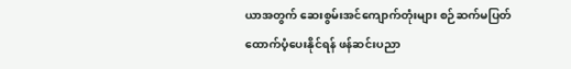ယာအတွက် ဆေးစွမ်းအင်ကျောက်တုံးများ စဉ်ဆက်မပြတ် ထောက်ပံ့ပေးနိုင်ရန် ဖန်ဆင်းပညာ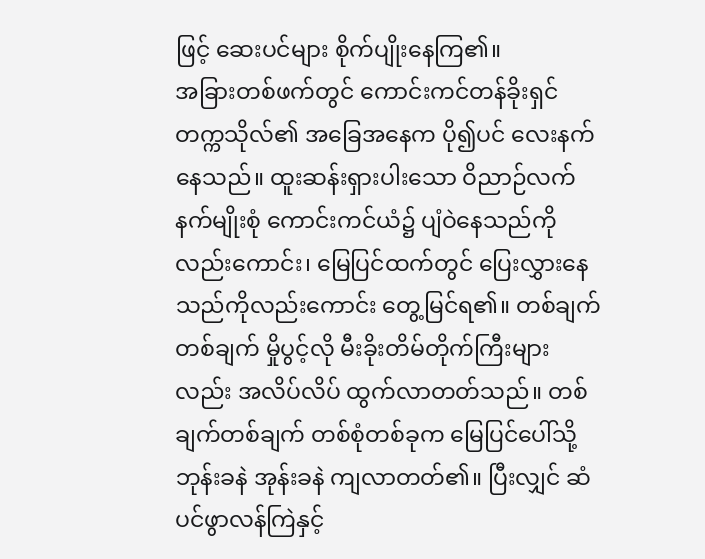ဖြင့် ဆေးပင်များ စိုက်ပျိုးနေကြ၏။
အခြားတစ်ဖက်တွင် ကောင်းကင်တန်ခိုးရှင်တက္ကသိုလ်၏ အခြေအနေက ပို၍ပင် လေးနက်နေသည်။ ထူးဆန်းရှားပါးသော ဝိညာဉ်လက်နက်မျိုးစုံ ကောင်းကင်ယံ၌ ပျံဝဲနေသည်ကိုလည်းကောင်း၊ မြေပြင်ထက်တွင် ပြေးလွှားနေသည်ကိုလည်းကောင်း တွေ့မြင်ရ၏။ တစ်ချက်တစ်ချက် မှိုပွင့်လို မီးခိုးတိမ်တိုက်ကြီးများလည်း အလိပ်လိပ် ထွက်လာတတ်သည်။ တစ်ချက်တစ်ချက် တစ်စုံတစ်ခုက မြေပြင်ပေါ်သို့ ဘုန်းခနဲ အုန်းခနဲ ကျလာတတ်၏။ ပြီးလျှင် ဆံပင်ဖွာလန်ကြဲနှင့်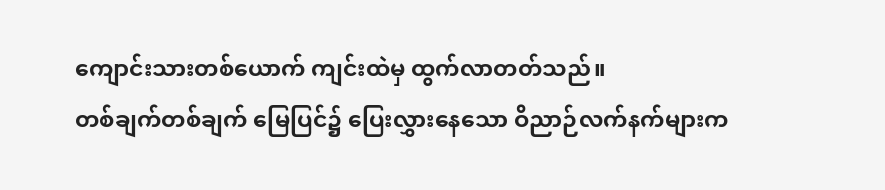ကျောင်းသားတစ်ယောက် ကျင်းထဲမှ ထွက်လာတတ်သည်။
တစ်ချက်တစ်ချက် မြေပြင်၌ ပြေးလွှားနေသော ဝိညာဉ်လက်နက်များက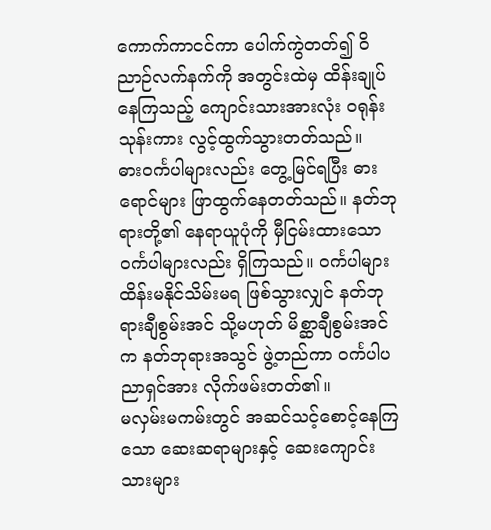ကောက်ကာငင်ကာ ပေါက်ကွဲတတ်၍ ဝိညာဉ်လက်နက်ကို အတွင်းထဲမှ ထိန်းချုပ်နေကြသည့် ကျောင်းသားအားလုံး ဝရုန်းသုန်းကား လွင့်ထွက်သွားတတ်သည်။
ဓားဝင်္ကပါများလည်း တွေ့မြင်ရပြီး ဓားရောင်များ ဖြာထွက်နေတတ်သည်။ နတ်ဘုရားတို့၏ နေရာယူပုံကို မှီငြမ်းထားသော ဝင်္ကပါများလည်း ရှိကြသည်။ ဝင်္ကပါများ ထိန်းမနိုင်သိမ်းမရ ဖြစ်သွားလျှင် နတ်ဘုရားချီစွမ်းအင် သို့မဟုတ် မိစ္ဆာချီစွမ်းအင်က နတ်ဘုရားအသွင် ဖွဲ့တည်ကာ ဝင်္ကပါပညာရှင်အား လိုက်ဖမ်းတတ်၏။
မလှမ်းမကမ်းတွင် အဆင်သင့်စောင့်နေကြသော ဆေးဆရာများနှင့် ဆေးကျောင်းသားများ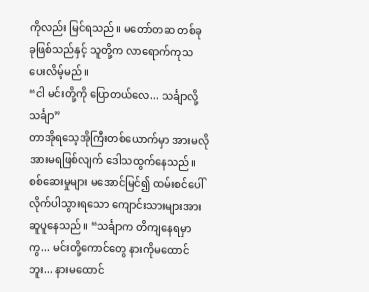ကိုလည်း မြင်ရသည်။ မတော်တဆ တစ်ခုခုဖြစ်သည်နှင့် သူတို့က လာရောက်ကုသပေးလိမ့်မည်။
“ငါ မင်းတို့ကို ပြောတယ်လေ... သင်္ချာလို့ သင်္ချာ”
တာအိုရသေ့အိုကြီးတစ်ယောက်မှာ အားမလိုအားမရဖြစ်လျက် ဒေါသထွက်နေသည်။ စစ်ဆေးမှုများ မအောင်မြင်၍ ထမ်းစင်ပေါ် လိုက်ပါသွားရသော ကျောင်းသားများအား ဆူပူနေသည်။ “သင်္ချာက တိကျနေရမှာကွ... မင်းတို့ကောင်တွေ နားကိုမထောင်ဘူး... နားမထောင်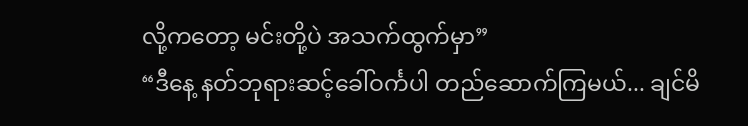လို့ကတော့ မင်းတို့ပဲ အသက်ထွက်မှာ”
“ဒီနေ့ နတ်ဘုရားဆင့်ခေါ်ဝင်္ကပါ တည်ဆောက်ကြမယ်... ချင်မိ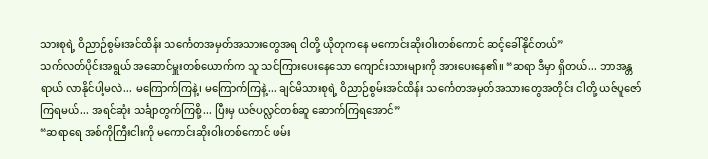သားစုရဲ့ ဝိညာဉ်စွမ်းအင်ထိန်း သင်္ကေတအမှတ်အသားတွေအရ ငါတို့ ယိုတုကနေ မကောင်းဆိုးဝါးတစ်ကောင် ဆင့်ခေါ်နိုင်တယ်”
သက်လတ်ပိုင်းအရွယ် အဆောင်မှူးတစ်ယောက်က သူ သင်ကြားပေးနေသော ကျောင်းသားများကို အားပေးနေ၏။ “ဆရာ ဒီမှာ ရှိတယ်... ဘာအန္တရာယ် လာနိုင်ပါ့မလဲ... မကြောက်ကြနဲ့၊ မကြောက်ကြနဲ့... ချင်မိသားစုရဲ့ ဝိညာဉ်စွမ်းအင်ထိန်း သင်္ကေတအမှတ်အသားတွေအတိုင်း ငါတို့ ယဇ်ပူဇော်ကြရမယ်... အရင်ဆုံး သင်္ချာတွက်ကြစို့... ပြီးမှ ယဇ်ပလ္လင်တစ်ဆူ ဆောက်ကြရအောင်”
“ဆရာရေ အစ်ကိုကြီးငါးကို မကောင်းဆိုးဝါးတစ်ကောင် ဖမ်း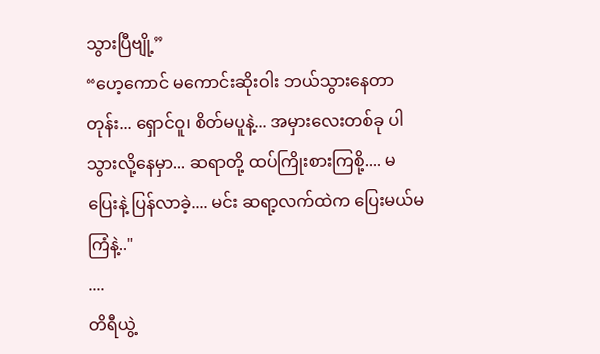သွားပြီဗျို့”
“ဟေ့ကောင် မကောင်းဆိုးဝါး ဘယ်သွားနေတာတုန်း... ရှောင်ဝူ၊ စိတ်မပူနဲ့... အမှားလေးတစ်ခု ပါသွားလို့နေမှာ... ဆရာတို့ ထပ်ကြိုးစားကြစို့.... မပြေးနဲ့ ပြန်လာခဲ့.... မင်း ဆရာ့လက်ထဲက ပြေးမယ်မကြံနဲ့.."
....
တိရီယွဲ့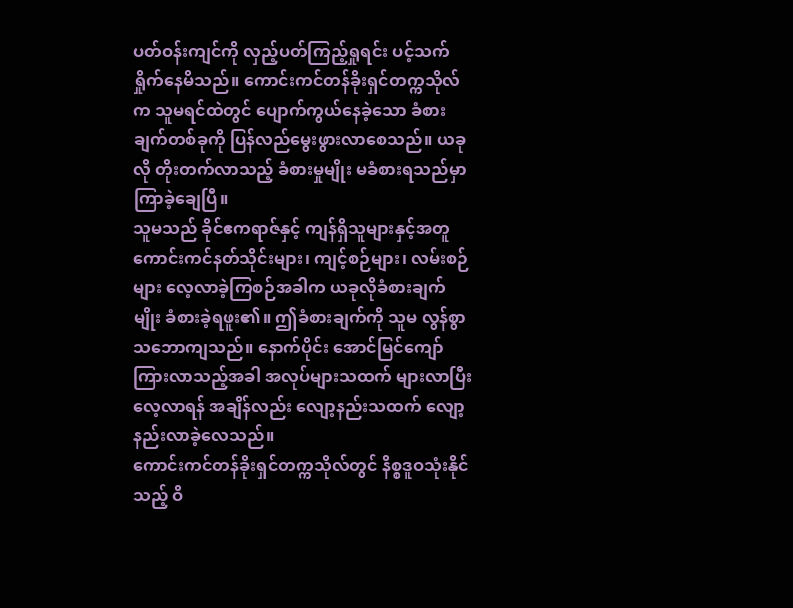ပတ်ဝန်းကျင်ကို လှည့်ပတ်ကြည့်ရှုရင်း ပင့်သက်ရှိုက်နေမိသည်။ ကောင်းကင်တန်ခိုးရှင်တက္ကသိုလ်က သူမရင်ထဲတွင် ပျောက်ကွယ်နေခဲ့သော ခံစားချက်တစ်ခုကို ပြန်လည်မွေးဖွားလာစေသည်။ ယခုလို တိုးတက်လာသည့် ခံစားမှုမျိုး မခံစားရသည်မှာ ကြာခဲ့ချေပြီ။
သူမသည် ခိုင်ဧကရာဇ်နှင့် ကျန်ရှိသူများနှင့်အတူ ကောင်းကင်နတ်သိုင်းများ၊ ကျင့်စဉ်များ၊ လမ်းစဉ်များ လေ့လာခဲ့ကြစဉ်အခါက ယခုလိုခံစားချက်မျိုး ခံစားခဲ့ရဖူး၏။ ဤခံစားချက်ကို သူမ လွန်စွာသဘောကျသည်။ နောက်ပိုင်း အောင်မြင်ကျော်ကြားလာသည့်အခါ အလုပ်များသထက် များလာပြီး လေ့လာရန် အချိန်လည်း လျော့နည်းသထက် လျော့နည်းလာခဲ့လေသည်။
ကောင်းကင်တန်ခိုးရှင်တက္ကသိုလ်တွင် နိစ္စဒူဝသုံးနိုင်သည့် ဝိ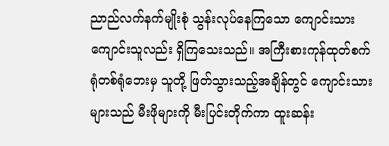ညာည်လက်နက်မျိုးစုံ သွန်းလုပ်နေကြသော ကျောင်းသားကျောင်းသူလည်း ရှိကြသေးသည်။ အကြီးစားကုန်ထုတ်စက်ရုံတစ်ရုံဘေးမှ သူတို့ ဖြတ်သွားသည့်အချိန်တွင် ကျောင်းသားများသည် မီးဖိုများကို မီးပြင်းတိုက်ကာ ထူးဆန်း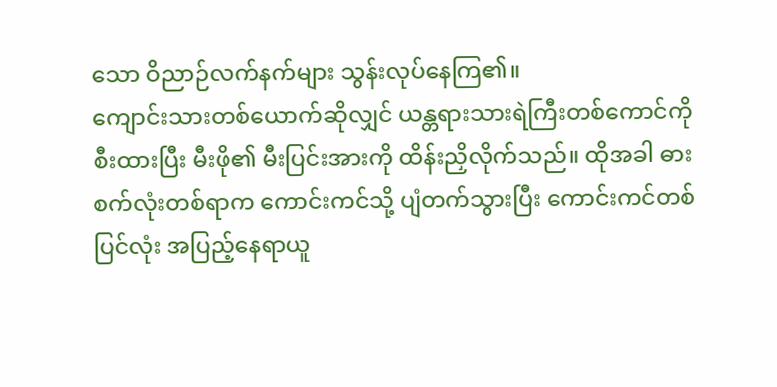သော ဝိညာဉ်လက်နက်များ သွန်းလုပ်နေကြ၏။
ကျောင်းသားတစ်ယောက်ဆိုလျှင် ယန္တရားသားရဲကြီးတစ်ကောင်ကို စီးထားပြီး မီးဖို၏ မီးပြင်းအားကို ထိန်းညှိလိုက်သည်။ ထိုအခါ ဓားစက်လုံးတစ်ရာက ကောင်းကင်သို့ ပျံတက်သွားပြီး ကောင်းကင်တစ်ပြင်လုံး အပြည့်နေရာယူ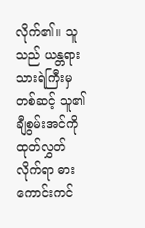လိုက်၏။ သူသည် ယန္တရားသားရဲကြီးမှတစ်ဆင့် သူ၏ချီစွမ်းအင်ကို ထုတ်လွှတ်လိုက်ရာ ဓားကောင်းကင်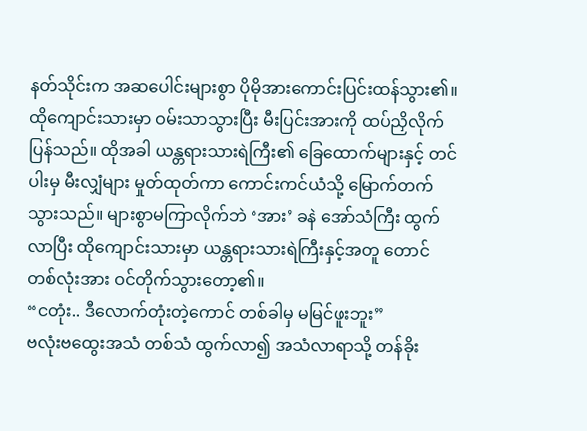နတ်သိုင်းက အဆပေါင်းများစွာ ပိုမိုအားကောင်းပြင်းထန်သွား၏။
ထိုကျောင်းသားမှာ ဝမ်းသာသွားပြီး မီးပြင်းအားကို ထပ်ညှိလိုက်ပြန်သည်။ ထိုအခါ ယန္တရားသားရဲကြီး၏ ခြေထောက်များနှင့် တင်ပါးမှ မီးလျှံများ မှုတ်ထုတ်ကာ ကောင်းကင်ယံသို့ မြောက်တက်သွားသည်။ များစွာမကြာလိုက်ဘဲ ‘အား’ ခနဲ အော်သံကြီး ထွက်လာပြီး ထိုကျောင်းသားမှာ ယန္တရားသားရဲကြီးနှင့်အတူ တောင်တစ်လုံးအား ဝင်တိုက်သွားတော့၏။
“ငတုံး.. ဒီလောက်တုံးတဲ့ကောင် တစ်ခါမှ မမြင်ဖူးဘူး”
ဗလုံးဗထွေးအသံ တစ်သံ ထွက်လာ၍ အသံလာရာသို့ တန်ခိုး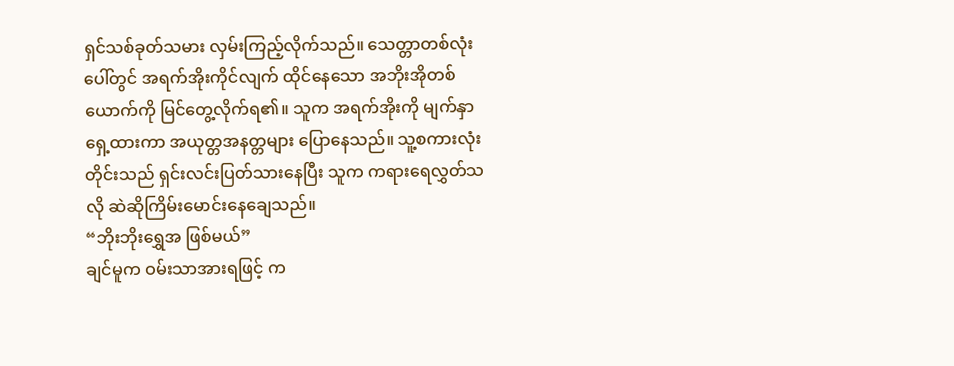ရှင်သစ်ခုတ်သမား လှမ်းကြည့်လိုက်သည်။ သေတ္တာတစ်လုံးပေါ်တွင် အရက်အိုးကိုင်လျက် ထိုင်နေသော အဘိုးအိုတစ်ယောက်ကို မြင်တွေ့လိုက်ရ၏။ သူက အရက်အိုးကို မျက်နှာရှေ့ထားကာ အယုတ္တအနတ္တများ ပြောနေသည်။ သူ့စကားလုံးတိုင်းသည် ရှင်းလင်းပြတ်သားနေပြီး သူက ကရားရေလွှတ်သလို ဆဲဆိုကြိမ်းမောင်းနေချေသည်။
“ဘိုးဘိုးရွှေအ ဖြစ်မယ်”
ချင်မူက ဝမ်းသာအားရဖြင့် က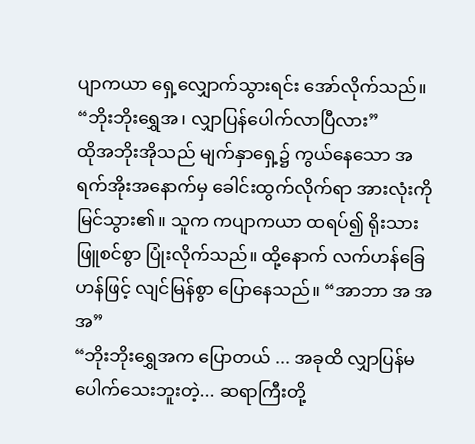ပျာကယာ ရှေ့လျှောက်သွားရင်း အော်လိုက်သည်။ “ဘိုးဘိုးရွှေအ၊ လျှာပြန်ပေါက်လာပြီလား”
ထိုအဘိုးအိုသည် မျက်နှာရှေ့၌ ကွယ်နေသော အရက်အိုးအနောက်မှ ခေါင်းထွက်လိုက်ရာ အားလုံးကို မြင်သွား၏။ သူက ကပျာကယာ ထရပ်၍ ရိုးသားဖြူစင်စွာ ပြုံးလိုက်သည်။ ထို့နောက် လက်ဟန်ခြေဟန်ဖြင့် လျင်မြန်စွာ ပြောနေသည်။ “အာဘာ အ အ အ”
“ဘိုးဘိုးရွှေအက ပြောတယ် ... အခုထိ လျှာပြန်မပေါက်သေးဘူးတဲ့... ဆရာကြီးတို့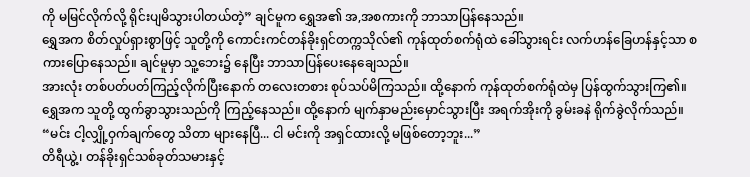ကို မမြင်လိုက်လို့ ရိုင်းပျမိသွားပါတယ်တဲ့” ချင်မူက ရွှေအ၏ အ,အစကားကို ဘာသာပြန်နေသည်။
ရွှေအက စိတ်လှုပ်ရှားစွာဖြင့် သူတို့ကို ကောင်းကင်တန်ခိုးရှင်တက္ကသိုလ်၏ ကုန်ထုတ်စက်ရုံထဲ ခေါ်သွားရင်း လက်ဟန်ခြေဟန်နှင့်သာ စကားပြောနေသည်။ ချင်မူမှာ သူ့ဘေး၌ နေပြီး ဘာသာပြန်ပေးနေချေသည်။
အားလုံး တစ်ပတ်ပတ်ကြည့်လိုက်ပြီးနောက် တလေးတစား စုပ်သပ်မိကြသည်။ ထို့နောက် ကုန်ထုတ်စက်ရုံထဲမှ ပြန်ထွက်သွားကြ၏။
ရွှေအက သူတို့ ထွက်ခွာသွားသည်ကို ကြည့်နေသည်။ ထို့နောက် မျက်နှာမည်းမှောင်သွားပြီး အရက်အိုးကို ခွမ်းခနဲ ရိုက်ခွဲလိုက်သည်။ “မင်း ငါ့လျှို့ဝှက်ချက်တွေ သိတာ များနေပြီ... ငါ မင်းကို အရှင်ထားလို့ မဖြစ်တော့ဘူး...”
တိရီယွဲ့၊ တန်ခိုးရှင်သစ်ခုတ်သမားနှင့်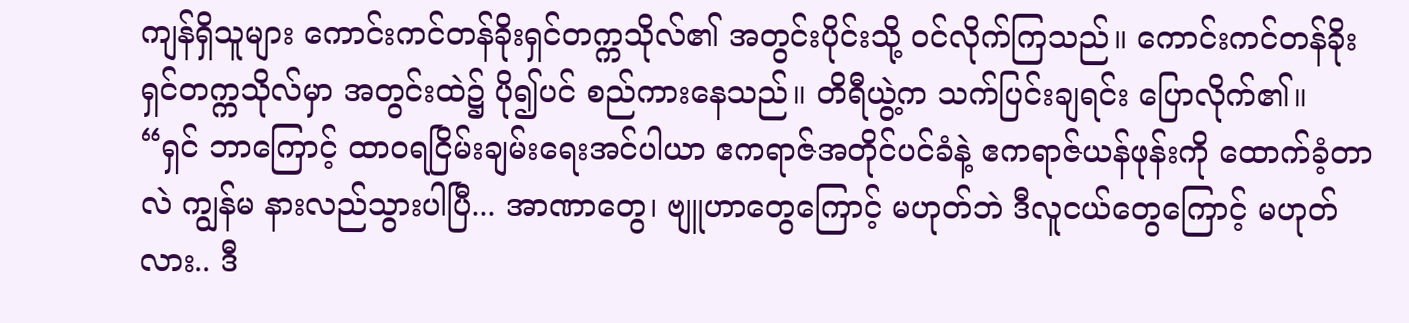ကျန်ရှိသူများ ကောင်းကင်တန်ခိုးရှင်တက္ကသိုလ်၏ အတွင်းပိုင်းသို့ ဝင်လိုက်ကြသည်။ ကောင်းကင်တန်ခိုးရှင်တက္ကသိုလ်မှာ အတွင်းထဲ၌ ပို၍ပင် စည်ကားနေသည်။ တိရီယွဲ့က သက်ပြင်းချရင်း ပြောလိုက်၏။ “ရှင် ဘာကြောင့် ထာဝရငြိမ်းချမ်းရေးအင်ပါယာ ဧကရာဇ်အတိုင်ပင်ခံနဲ့ ဧကရာဇ်ယန်ဖုန်းကို ထောက်ခံ့တာလဲ ကျွန်မ နားလည်သွားပါပြီ... အာဏာတွေ၊ ဗျူဟာတွေကြောင့် မဟုတ်ဘဲ ဒီလူငယ်တွေကြောင့် မဟုတ်လား.. ဒီ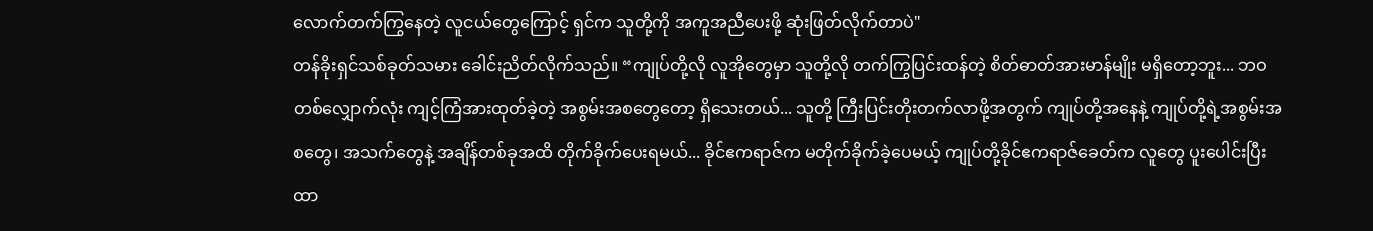လောက်တက်ကြွနေတဲ့ လူငယ်တွေကြောင့် ရှင်က သူတို့ကို အကူအညီပေးဖို့ ဆုံးဖြတ်လိုက်တာပဲ"
တန်ခိုးရှင်သစ်ခုတ်သမား ခေါင်းညိတ်လိုက်သည်။ “ကျုပ်တို့လို လူအိုတွေမှာ သူတို့လို တက်ကြွပြင်းထန်တဲ့ စိတ်ဓာတ်အားမာန်မျိုး မရှိတော့ဘူး... ဘဝတစ်လျှောက်လုံး ကျင့်ကြံအားထုတ်ခဲ့တဲ့ အစွမ်းအစတွေတော့ ရှိသေးတယ်... သူတို့ ကြီးပြင်းတိုးတက်လာဖို့အတွက် ကျုပ်တို့အနေနဲ့ ကျုပ်တို့ရဲ့အစွမ်းအစတွေ၊ အသက်တွေနဲ့ အချိန်တစ်ခုအထိ တိုက်ခိုက်ပေးရမယ်... ခိုင်ဧကရာဇ်က မတိုက်ခိုက်ခဲ့ပေမယ့် ကျုပ်တို့ခိုင်ဧကရာဇ်ခေတ်က လူတွေ ပူးပေါင်းပြီး ထာ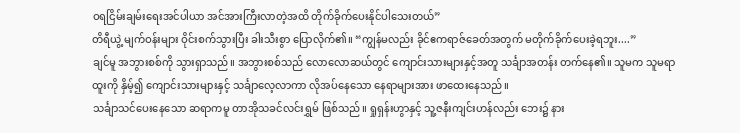ဝရငြိမ်းချမ်းရေးအင်ပါယာ အင်အားကြီးလာတဲ့အထိ တိုက်ခိုက်ပေးနိုင်ပါသေးတယ်”
တိရီယွဲ့ မျက်ဝန်းများ ဝိုင်းစက်သွားပြီး ခါးသီးစွာ ပြောလိုက်၏။ “ကျွန်မလည်း ခိုင်ဧကရာဇ်ခေတ်အတွက် မတိုက်ခိုက်ပေးခဲ့ရဘူး....”
ချင်မူ အဘွားစစ်ကို သွားရှာသည်။ အဘွားစစ်သည် လောလောဆယ်တွင် ကျောင်းသားများနှင့်အတူ သင်္ချာအတန်း တက်နေ၏။ သူမက သူမရာထူးကို နှိမ့်၍ ကျောင်းသားများနှင့် သင်္ချာလေ့လာကာ လိုအပ်နေသော နေရာများအား ဖာထေးနေသည်။
သင်္ချာသင်ပေးနေသော ဆရာကမူ တာအိုသခင်လင်းရွှမ် ဖြစ်သည်။ ရှုရှန်းဟွာနှင့် သူ့ဇနီးကျင်းဟန်လည်း ဘေး၌ နား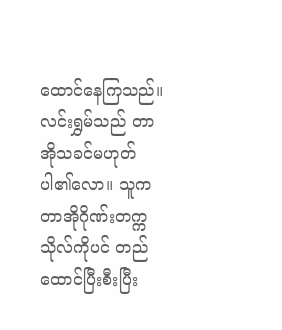ထောင်နေကြသည်။ လင်းရွှမ်သည် တာအိုသခင်မဟုတ်ပါ၏လော။ သူက တာအိုဂိုဏ်းတက္ကသိုလ်ကိုပင် တည်ထောင်ပြီးစီးပြီး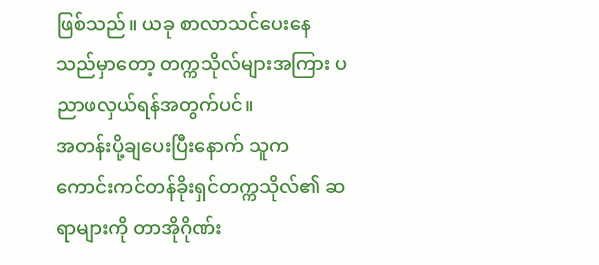ဖြစ်သည်။ ယခု စာလာသင်ပေးနေသည်မှာတော့ တက္ကသိုလ်များအကြား ပညာဖလှယ်ရန်အတွက်ပင်။
အတန်းပို့ချပေးပြီးနောက် သူက ကောင်းကင်တန်ခိုးရှင်တက္ကသိုလ်၏ ဆရာများကို တာအိုဂိုဏ်း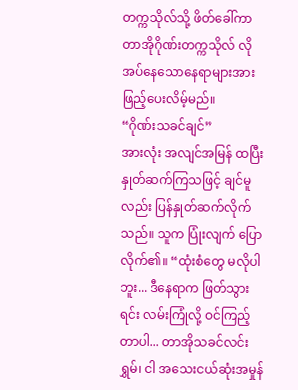တက္ကသိုလ်သို့ ဖိတ်ခေါ်ကာ တာအိုဂိုဏ်းတက္ကသိုလ် လိုအပ်နေသောနေရာများအား ဖြည့်ပေးလိမ့်မည်။
“ဂိုဏ်းသခင်ချင်”
အားလုံး အလျင်အမြန် ထပြီး နှုတ်ဆက်ကြသဖြင့် ချင်မူလည်း ပြန်နှုတ်ဆက်လိုက်သည်။ သူက ပြုံးလျက် ပြောလိုက်၏။ “ထုံးစံတွေ မလိုပါဘူး... ဒီနေရာက ဖြတ်သွားရင်း လမ်းကြုံလို့ ဝင်ကြည့်တာပါ... တာအိုသခင်လင်းရွှမ်၊ ငါ အသေးငယ်ဆုံးအမှုန်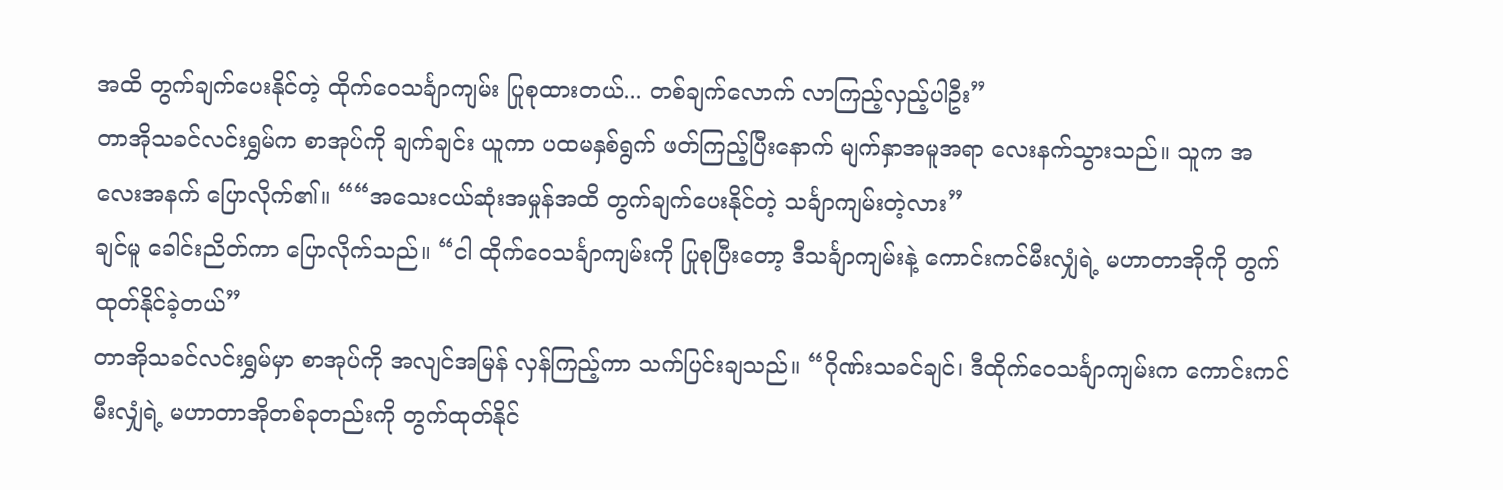အထိ တွက်ချက်ပေးနိုင်တဲ့ ထိုက်ဝေသင်္ချာကျမ်း ပြုစုထားတယ်... တစ်ချက်လောက် လာကြည့်လှည့်ပါဦး”
တာအိုသခင်လင်းရွှမ်က စာအုပ်ကို ချက်ချင်း ယူကာ ပထမနှစ်ရွက် ဖတ်ကြည့်ပြီးနောက် မျက်နှာအမူအရာ လေးနက်သွားသည်။ သူက အလေးအနက် ပြောလိုက်၏။ ““အသေးငယ်ဆုံးအမှုန်အထိ တွက်ချက်ပေးနိုင်တဲ့ သင်္ချာကျမ်းတဲ့လား”
ချင်မူ ခေါင်းညိတ်ကာ ပြောလိုက်သည်။ “ငါ ထိုက်ဝေသင်္ချာကျမ်းကို ပြုစုပြီးတော့ ဒီသင်္ချာကျမ်းနဲ့ ကောင်းကင်မီးလျှံရဲ့ မဟာတာအိုကို တွက်ထုတ်နိုင်ခဲ့တယ်”
တာအိုသခင်လင်းရွှမ်မှာ စာအုပ်ကို အလျင်အမြန် လှန်ကြည့်ကာ သက်ပြင်းချသည်။ “ဂိုဏ်းသခင်ချင်၊ ဒီထိုက်ဝေသင်္ချာကျမ်းက ကောင်းကင်မီးလျှံရဲ့ မဟာတာအိုတစ်ခုတည်းကို တွက်ထုတ်နိုင်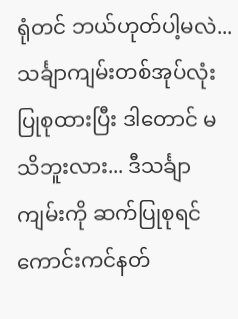ရုံတင် ဘယ်ဟုတ်ပါ့မလဲ... သင်္ချာကျမ်းတစ်အုပ်လုံး ပြုစုထားပြီး ဒါတောင် မသိဘူးလား... ဒီသင်္ချာကျမ်းကို ဆက်ပြုစုရင် ကောင်းကင်နတ်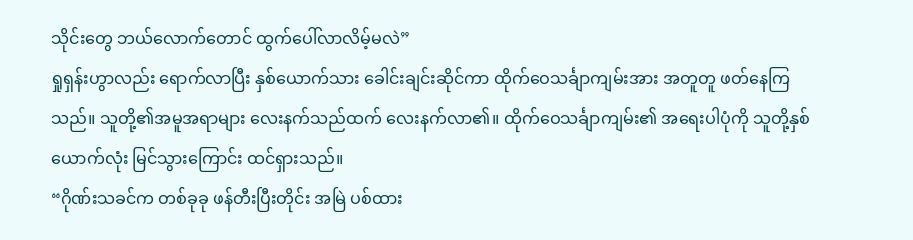သိုင်းတွေ ဘယ်လောက်တောင် ထွက်ပေါ်လာလိမ့်မလဲ”
ရှုရှန်းဟွာလည်း ရောက်လာပြီး နှစ်ယောက်သား ခေါင်းချင်းဆိုင်ကာ ထိုက်ဝေသင်္ချာကျမ်းအား အတူတူ ဖတ်နေကြသည်။ သူတို့၏အမူအရာများ လေးနက်သည်ထက် လေးနက်လာ၏။ ထိုက်ဝေသင်္ချာကျမ်း၏ အရေးပါပုံကို သူတို့နှစ်ယောက်လုံး မြင်သွားကြောင်း ထင်ရှားသည်။
“ဂိုဏ်းသခင်က တစ်ခုခု ဖန်တီးပြီးတိုင်း အမြဲ ပစ်ထား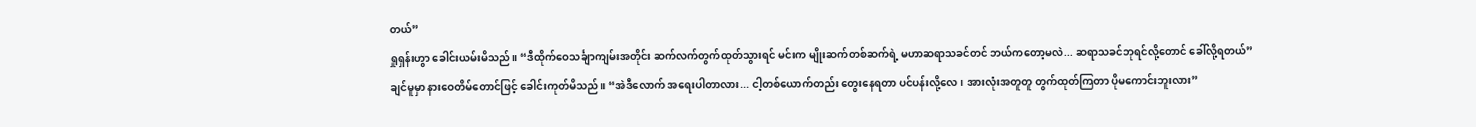တယ်”
ရှုရှန်းဟွာ ခေါင်းယမ်းမိသည်။ “ဒီထိုက်ဝေသင်္ချာကျမ်းအတိုင်း ဆက်လက်တွက်ထုတ်သွားရင် မင်းက မျိုးဆက်တစ်ဆက်ရဲ့ မဟာဆရာသခင်တင် ဘယ်ကတော့မလဲ... ဆရာသခင်ဘုရင်လို့တောင် ခေါ်လို့ရတယ်”
ချင်မူမှာ နားဝေတိမ်တောင်ဖြင့် ခေါင်းကုတ်မိသည်။ “အဲဒီလောက် အရေးပါတာလား... ငါ့တစ်ယောက်တည်း တွေးနေရတာ ပင်ပန်းလို့လေ၊ အားလုံးအတူတူ တွက်ထုတ်ကြတာ ပိုမကောင်းဘူးလား”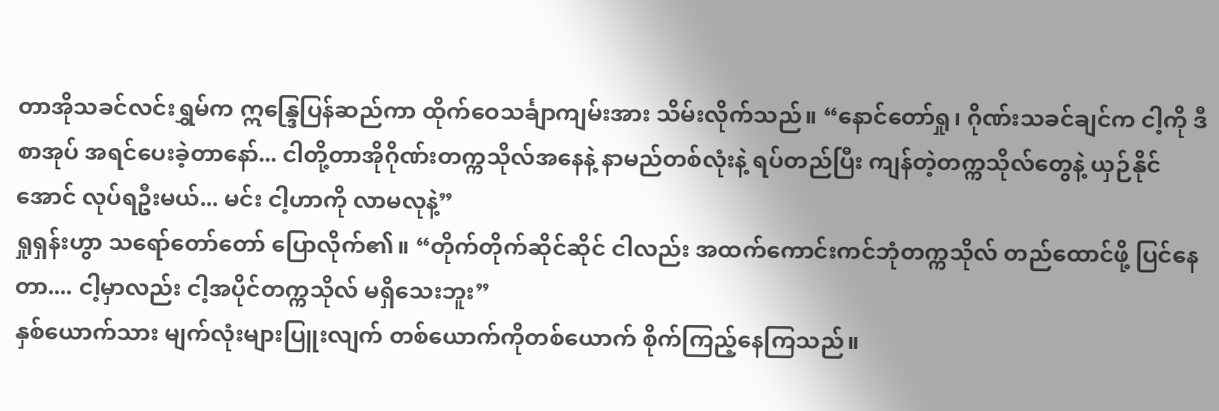တာအိုသခင်လင်းရွှမ်က ဣန္ဒြေပြန်ဆည်ကာ ထိုက်ဝေသင်္ချာကျမ်းအား သိမ်းလိုက်သည်။ “နောင်တော်ရှု၊ ဂိုဏ်းသခင်ချင်က ငါ့ကို ဒီစာအုပ် အရင်ပေးခဲ့တာနော်... ငါတို့တာအိုဂိုဏ်းတက္ကသိုလ်အနေနဲ့ နာမည်တစ်လုံးနဲ့ ရပ်တည်ပြီး ကျန်တဲ့တက္ကသိုလ်တွေနဲ့ ယှဉ်နိုင်အောင် လုပ်ရဦးမယ်... မင်း ငါ့ဟာကို လာမလုနဲ့”
ရှုရှန်းဟွာ သရော်တော်တော် ပြောလိုက်၏။ “တိုက်တိုက်ဆိုင်ဆိုင် ငါလည်း အထက်ကောင်းကင်ဘုံတက္ကသိုလ် တည်ထောင်ဖို့ ပြင်နေတာ.... ငါ့မှာလည်း ငါ့အပိုင်တက္ကသိုလ် မရှိသေးဘူး”
နှစ်ယောက်သား မျက်လုံးများပြူးလျက် တစ်ယောက်ကိုတစ်ယောက် စိုက်ကြည့်နေကြသည်။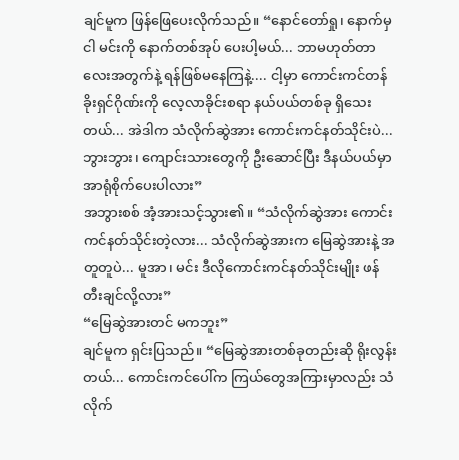ချင်မူက ဖြန်ဖြေပေးလိုက်သည်။ “နောင်တော်ရှု၊ နောက်မှ ငါ မင်းကို နောက်တစ်အုပ် ပေးပါ့မယ်... ဘာမဟုတ်တာလေးအတွက်နဲ့ ရန်ဖြစ်မနေကြနဲ့.... ငါ့မှာ ကောင်းကင်တန်ခိုးရှင်ဂိုဏ်းကို လေ့လာခိုင်းစရာ နယ်ပယ်တစ်ခု ရှိသေးတယ်... အဲဒါက သံလိုက်ဆွဲအား ကောင်းကင်နတ်သိုင်းပဲ... ဘွားဘွား၊ ကျောင်းသားတွေကို ဦးဆောင်ပြီး ဒီနယ်ပယ်မှာ အာရုံစိုက်ပေးပါလား”
အဘွားစစ် အံ့အားသင့်သွား၏။ “သံလိုက်ဆွဲအား ကောင်းကင်နတ်သိုင်းတဲ့လား... သံလိုက်ဆွဲအားက မြေဆွဲအားနဲ့ အတူတူပဲ... မူအာ၊ မင်း ဒီလိုကောင်းကင်နတ်သိုင်းမျိုး ဖန်တီးချင်လို့လား”
“မြေဆွဲအားတင် မကဘူး”
ချင်မူက ရှင်းပြသည်။ “မြေဆွဲအားတစ်ခုတည်းဆို ရိုးလွန်းတယ်... ကောင်းကင်ပေါ်က ကြယ်တွေအကြားမှာလည်း သံလိုက်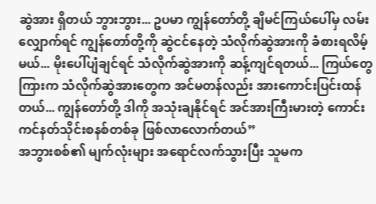ဆွဲအား ရှိတယ် ဘွားဘွား... ဥပမာ ကျွန်တော်တို့ ချိမင်ကြယ်ပေါ်မှ လမ်းလျှောက်ရင် ကျွန်တော်တို့ကို ဆွဲငင်နေတဲ့ သံလိုက်ဆွဲအားကို ခံစားရလိမ့်မယ်... မိုးပေါ်ပျံချင်ရင် သံလိုက်ဆွဲအားကို ဆန့်ကျင်ရတယ်... ကြယ်တွေကြားက သံလိုက်ဆွဲအားတွေက အင်မတန်လည်း အားကောင်းပြင်းထန်တယ်... ကျွန်တော်တို့ ဒါကို အသုံးချနိုင်ရင် အင်အားကြီးမားတဲ့ ကောင်းကင်နတ်သိုင်းစနစ်တစ်ခု ဖြစ်လာလောက်တယ်”
အဘွားစစ်၏ မျက်လုံးများ အရောင်လက်သွားပြီး သူမက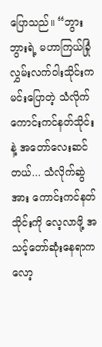ပြောသည်။ “ဘွားဘွားရဲ့ မဟာကြယ်ခြုံလွှမ်းလက်ဝါးသိုင်းက မင်းပြောတဲ့ သံလိုက်ကောင်းကင်နတ်သိုင်းနဲ့ အတော်လေးဆင်တယ်... သံလိုက်ဆွဲအား ကောင်းကင်နတ်သိုင်းကို လေ့လာဖို့ အသင့်တော်ဆုံးနေရာက လော့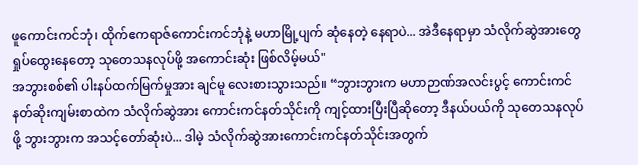ဖူကောင်းကင်ဘုံ၊ ထိုက်ဧကရာဇ်ကောင်းကင်ဘုံနဲ့ မဟာမြို့ပျက် ဆုံနေတဲ့ နေရာပဲ... အဲဒီနေရာမှာ သံလိုက်ဆွဲအားတွေ ရှုပ်ထွေးနေတော့ သုတေသနလုပ်ဖို့ အကောင်းဆုံး ဖြစ်လိမ့်မယ်"
အဘွားစစ်၏ ပါးနပ်ထက်မြက်မှုအား ချင်မူ လေးစားသွားသည်။ “ဘွားဘွားက မဟာဉာဏ်အလင်းပွင့် ကောင်းကင်နတ်ဆိုးကျမ်းစာထဲက သံလိုက်ဆွဲအား ကောင်းကင်နတ်သိုင်းကို ကျင့်ထားပြီးပြီဆိုတော့ ဒီနယ်ပယ်ကို သုတေသနလုပ်ဖို့ ဘွားဘွားက အသင့်တော်ဆုံးပဲ... ဒါမဲ့ သံလိုက်ဆွဲအားကောင်းကင်နတ်သိုင်းအတွက်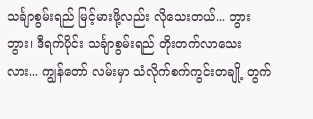သင်္ချာစွမ်းရည် မြင့်မားဖို့လည်း လိုသေးတယ်... ဘွားဘွား၊ ဒီရက်ပိုင်း သင်္ချာစွမ်းရည် တိုးတက်လာသေးလား... ကျွန်တော် လမ်းမှာ သံလိုက်စက်ကွင်းတချို့ တွက်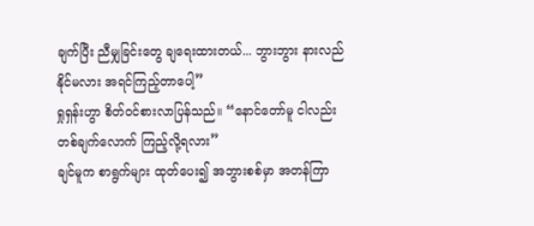ချက်ပြီး ညီမျှခြင်းတွေ ချရေးထားတယ်... ဘွားဘွား နားလည်နိုင်မလား အရင်ကြည့်တာပေါ့”
ရှုရှန်းဟွာ စိတ်ဝင်စားလာပြန်သည်။ “နောင်တော်မူ ငါလည်း တစ်ချက်လောက် ကြည့်လို့ရလား”
ချင်မူက စာရွက်များ ထုတ်ပေး၍ အဘွားစစ်မှာ အတန်ကြာ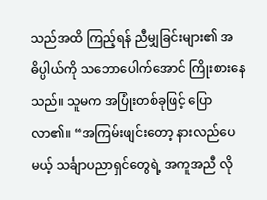သည်အထိ ကြည့်ရန် ညီမျှခြင်းများ၏ အဓိပ္ပါယ်ကို သဘောပေါက်အောင် ကြိုးစားနေသည်။ သူမက အပြုံးတစ်ခုဖြင့် ပြောလာ၏။ “အကြမ်းဖျင်းတော့ နားလည်ပေမယ့် သင်္ချာပညာရှင်တွေရဲ့ အကူအညီ လို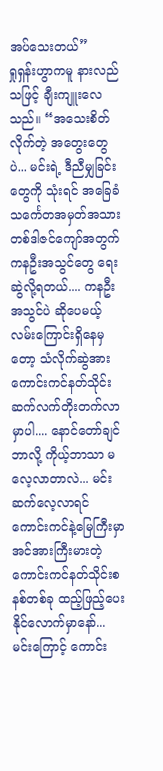အပ်သေးတယ်”
ရှုရှန်းဟွာကမူ နားလည်သဖြင့် ချီးကျူးလေသည်။ “အသေးစိတ်လိုက်တဲ့ အတွေးတွေပဲ... မင်းရဲ့ ဒီညီမျှခြင်းတွေကို သုံးရင် အခြေခံသင်္ကေတအမှတ်အသား တစ်ဒါဇင်ကျော်အတွက် ကနဦးအသွင်တွေ ရေးဆွဲလို့ရတယ်.... ကနဦးအသွင်ပဲ ဆိုပေမယ့် လမ်းကြောင်းရှိနေမှတော့ သံလိုက်ဆွဲအား ကောင်းကင်နတ်သိုင်း ဆက်လက်တိုးတက်လာမှာပါ.... နောင်တော်ချင် ဘာလို့ ကိုယ့်ဘာသာ မလေ့လာတာလဲ... မင်း ဆက်လေ့လာရင် ကောင်းကင်နဲ့မြေကြီးမှာ အင်အားကြီးမားတဲ့ ကောင်းကင်နတ်သိုင်းစနစ်တစ်ခု ထည့်ဖြည့်ပေးနိုင်လောက်မှာနော်... မင်းကြောင့် ကောင်း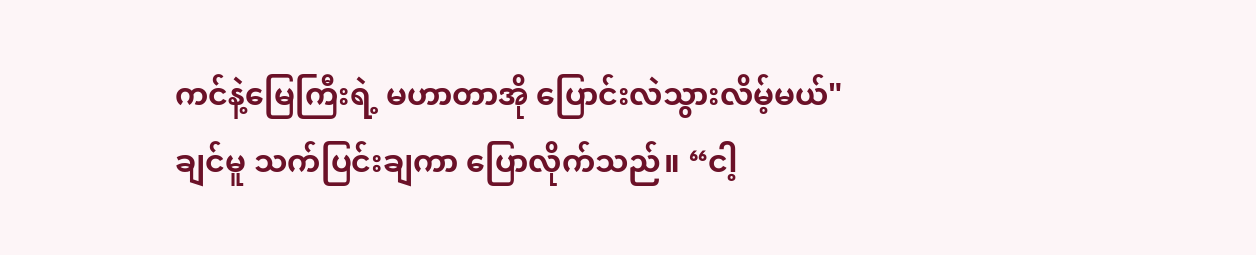ကင်နဲ့မြေကြီးရဲ့ မဟာတာအို ပြောင်းလဲသွားလိမ့်မယ်"
ချင်မူ သက်ပြင်းချကာ ပြောလိုက်သည်။ “ငါ့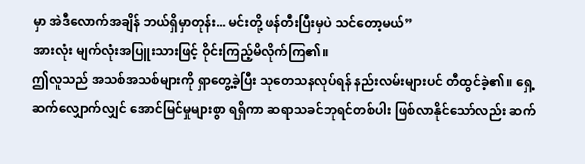မှာ အဲဒီလောက်အချိန် ဘယ်ရှိမှာတုန်း... မင်းတို့ ဖန်တီးပြီးမှပဲ သင်တော့မယ်”
အားလုံး မျက်လုံးအပြူးသားဖြင့် ဝိုင်းကြည့်မိလိုက်ကြ၏။
ဤလူသည် အသစ်အသစ်များကို ရှာတွေ့ခဲ့ပြီး သုတေသနလုပ်ရန် နည်းလမ်းများပင် တီထွင်ခဲ့၏။ ရှေ့ဆက်လျှောက်လျှင် အောင်မြင်မှုများစွာ ရရှိကာ ဆရာသခင်ဘုရင်တစ်ပါး ဖြစ်လာနိုင်သော်လည်း ဆက်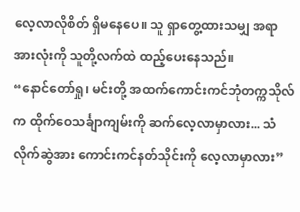လေ့လာလိုစိတ် ရှိမနေပေ။ သူ ရှာတွေ့ထားသမျှ အရာအားလုံးကို သူတို့လက်ထဲ ထည့်ပေးနေသည်။
“နောင်တော်ရှု၊ မင်းတို့ အထက်ကောင်းကင်ဘုံတက္ကသိုလ်က ထိုက်ဝေသင်္ချာကျမ်းကို ဆက်လေ့လာမှာလား... သံလိုက်ဆွဲအား ကောင်းကင်နတ်သိုင်းကို လေ့လာမှာလား”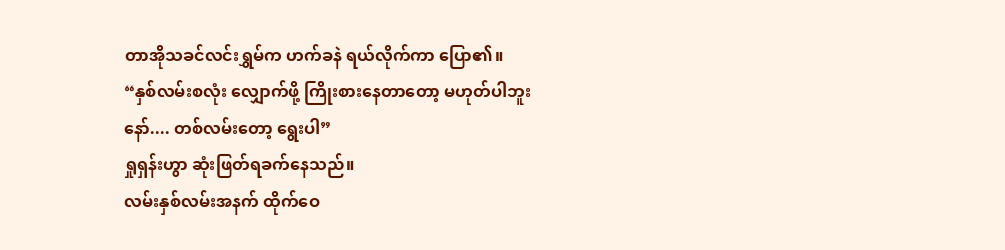တာအိုသခင်လင်းရွှမ်က ဟက်ခနဲ ရယ်လိုက်ကာ ပြော၏။ “နှစ်လမ်းစလုံး လျှောက်ဖို့ ကြိုးစားနေတာတော့ မဟုတ်ပါဘူးနော်.... တစ်လမ်းတော့ ရွေးပါ”
ရှုရှန်းဟွာ ဆုံးဖြတ်ရခက်နေသည်။
လမ်းနှစ်လမ်းအနက် ထိုက်ဝေ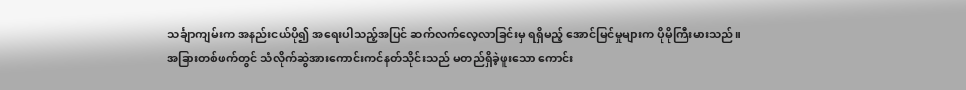သင်္ချာကျမ်းက အနည်းငယ်ပို၍ အရေးပါသည့်အပြင် ဆက်လက်လေ့လာခြင်းမှ ရရှိမည့် အောင်မြင်မှုများက ပိုမိုကြီးမားသည်။ အခြားတစ်ဖက်တွင် သံလိုက်ဆွဲအားကောင်းကင်နတ်သိုင်းသည် မတည်ရှိခဲ့ဖူးသော ကောင်း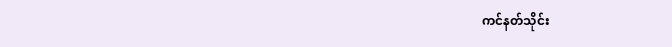ကင်နတ်သိုင်း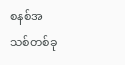စနစ်အသစ်တစ်ခု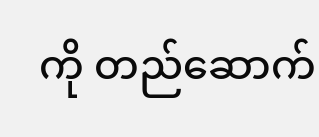ကို တည်ဆောက်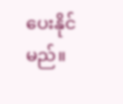ပေးနိုင်မည်။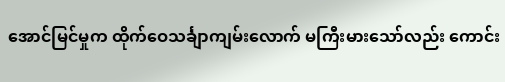အောင်မြင်မှုက ထိုက်ဝေသင်္ချာကျမ်းလောက် မကြီးမားသော်လည်း ကောင်း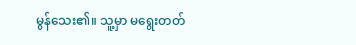မွန်သေး၏။ သူ့မှာ မရွေးတတ်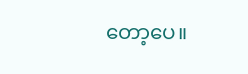တော့ပေ။